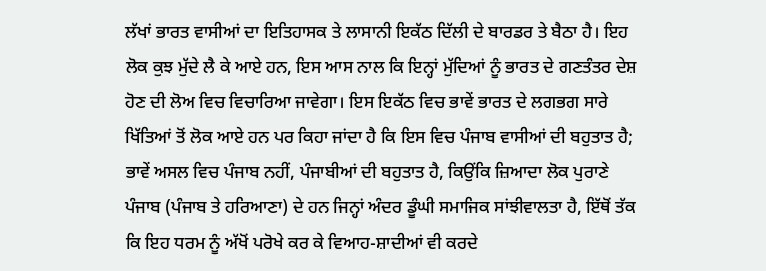ਲੱਖਾਂ ਭਾਰਤ ਵਾਸੀਆਂ ਦਾ ਇਤਿਹਾਸਕ ਤੇ ਲਾਸਾਨੀ ਇਕੱਠ ਦਿੱਲੀ ਦੇ ਬਾਰਡਰ ਤੇ ਬੈਠਾ ਹੈ। ਇਹ ਲੋਕ ਕੁਝ ਮੁੱਦੇ ਲੈ ਕੇ ਆਏ ਹਨ, ਇਸ ਆਸ ਨਾਲ ਕਿ ਇਨ੍ਹਾਂ ਮੁੱਦਿਆਂ ਨੂੰ ਭਾਰਤ ਦੇ ਗਣਤੰਤਰ ਦੇਸ਼ ਹੋਣ ਦੀ ਲੋਅ ਵਿਚ ਵਿਚਾਰਿਆ ਜਾਵੇਗਾ। ਇਸ ਇਕੱਠ ਵਿਚ ਭਾਵੇਂ ਭਾਰਤ ਦੇ ਲਗਭਗ ਸਾਰੇ ਖਿੱਤਿਆਂ ਤੋਂ ਲੋਕ ਆਏ ਹਨ ਪਰ ਕਿਹਾ ਜਾਂਦਾ ਹੈ ਕਿ ਇਸ ਵਿਚ ਪੰਜਾਬ ਵਾਸੀਆਂ ਦੀ ਬਹੁਤਾਤ ਹੈ; ਭਾਵੇਂ ਅਸਲ ਵਿਚ ਪੰਜਾਬ ਨਹੀਂ, ਪੰਜਾਬੀਆਂ ਦੀ ਬਹੁਤਾਤ ਹੈ, ਕਿਉਂਕਿ ਜ਼ਿਆਦਾ ਲੋਕ ਪੁਰਾਣੇ ਪੰਜਾਬ (ਪੰਜਾਬ ਤੇ ਹਰਿਆਣਾ) ਦੇ ਹਨ ਜਿਨ੍ਹਾਂ ਅੰਦਰ ਡੂੰਘੀ ਸਮਾਜਿਕ ਸਾਂਝੀਵਾਲਤਾ ਹੈ, ਇੱਥੋਂ ਤੱਕ ਕਿ ਇਹ ਧਰਮ ਨੂੰ ਅੱਖੋਂ ਪਰੋਖੇ ਕਰ ਕੇ ਵਿਆਹ-ਸ਼ਾਦੀਆਂ ਵੀ ਕਰਦੇ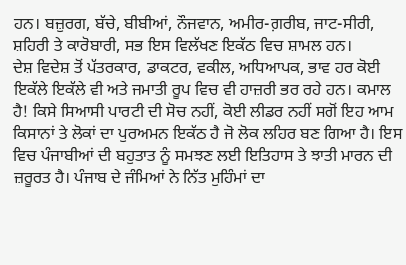ਹਨ। ਬਜ਼ੁਰਗ, ਬੱਚੇ, ਬੀਬੀਆਂ, ਨੌਜਵਾਨ, ਅਮੀਰ-ਗ਼ਰੀਬ, ਜਾਟ-ਸੀਰੀ, ਸ਼ਹਿਰੀ ਤੇ ਕਾਰੋਬਾਰੀ, ਸਭ ਇਸ ਵਿਲੱਖਣ ਇਕੱਠ ਵਿਚ ਸ਼ਾਮਲ ਹਨ।
ਦੇਸ਼ ਵਿਦੇਸ਼ ਤੋਂ ਪੱਤਰਕਾਰ, ਡਾਕਟਰ, ਵਕੀਲ, ਅਧਿਆਪਕ, ਭਾਵ ਹਰ ਕੋਈ ਇਕੱਲੇ ਇਕੱਲੇ ਵੀ ਅਤੇ ਜਮਾਤੀ ਰੂਪ ਵਿਚ ਵੀ ਹਾਜ਼ਰੀ ਭਰ ਰਹੇ ਹਨ। ਕਮਾਲ ਹੈ! ਕਿਸੇ ਸਿਆਸੀ ਪਾਰਟੀ ਦੀ ਸੋਚ ਨਹੀਂ, ਕੋਈ ਲੀਡਰ ਨਹੀਂ ਸਗੋਂ ਇਹ ਆਮ ਕਿਸਾਨਾਂ ਤੇ ਲੋਕਾਂ ਦਾ ਪੁਰਅਮਨ ਇਕੱਠ ਹੈ ਜੋ ਲੋਕ ਲਹਿਰ ਬਣ ਗਿਆ ਹੈ। ਇਸ ਵਿਚ ਪੰਜਾਬੀਆਂ ਦੀ ਬਹੁਤਾਤ ਨੂੰ ਸਮਝਣ ਲਈ ਇਤਿਹਾਸ ਤੇ ਝਾਤੀ ਮਾਰਨ ਦੀ ਜ਼ਰੂਰਤ ਹੈ। ਪੰਜਾਬ ਦੇ ਜੰਮਿਆਂ ਨੇ ਨਿੱਤ ਮੁਹਿੰਮਾਂ ਦਾ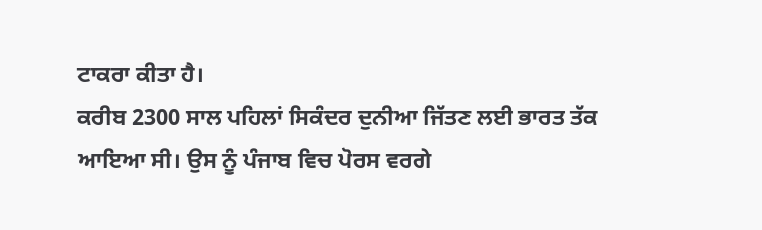ਟਾਕਰਾ ਕੀਤਾ ਹੈ।
ਕਰੀਬ 2300 ਸਾਲ ਪਹਿਲਾਂ ਸਿਕੰਦਰ ਦੁਨੀਆ ਜਿੱਤਣ ਲਈ ਭਾਰਤ ਤੱਕ ਆਇਆ ਸੀ। ਉਸ ਨੂੰ ਪੰਜਾਬ ਵਿਚ ਪੋਰਸ ਵਰਗੇ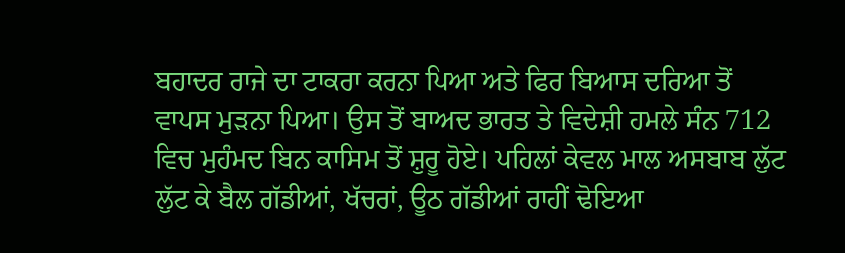ਬਹਾਦਰ ਰਾਜੇ ਦਾ ਟਾਕਰਾ ਕਰਨਾ ਪਿਆ ਅਤੇ ਫਿਰ ਬਿਆਸ ਦਰਿਆ ਤੋਂ ਵਾਪਸ ਮੁੜਨਾ ਪਿਆ। ਉਸ ਤੋਂ ਬਾਅਦ ਭਾਰਤ ਤੇ ਵਿਦੇਸ਼ੀ ਹਮਲੇ ਸੰਨ 712 ਵਿਚ ਮੁਹੰਮਦ ਬਿਨ ਕਾਸਿਮ ਤੋਂ ਸ਼ੁਰੂ ਹੋਏ। ਪਹਿਲਾਂ ਕੇਵਲ ਮਾਲ ਅਸਬਾਬ ਲੁੱਟ ਲੁੱਟ ਕੇ ਬੈਲ ਗੱਡੀਆਂ, ਖੱਚਰਾਂ, ਊਠ ਗੱਡੀਆਂ ਰਾਹੀਂ ਢੋਇਆ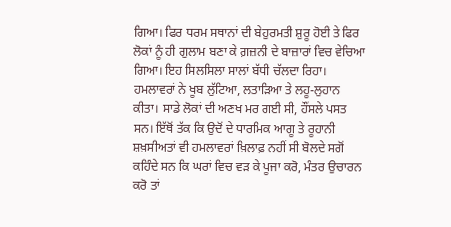ਗਿਆ। ਫਿਰ ਧਰਮ ਸਥਾਨਾਂ ਦੀ ਬੇਹੁਰਮਤੀ ਸ਼ੁਰੂ ਹੋਈ ਤੇ ਫਿਰ ਲੋਕਾਂ ਨੂੰ ਹੀ ਗੁਲਾਮ ਬਣਾ ਕੇ ਗ਼ਜ਼ਨੀ ਦੇ ਬਾਜ਼ਾਰਾਂ ਵਿਚ ਵੇਚਿਆ ਗਿਆ। ਇਹ ਸਿਲਸਿਲਾ ਸਾਲਾਂ ਬੱਧੀ ਚੱਲਦਾ ਰਿਹਾ। ਹਮਲਾਵਰਾਂ ਨੇ ਖੂਬ ਲੁੱਟਿਆ, ਲਤਾੜਿਆ ਤੇ ਲਹੂ-ਲੁਹਾਨ ਕੀਤਾ। ਸਾਡੇ ਲੋਕਾਂ ਦੀ ਅਣਖ ਮਰ ਗਈ ਸੀ, ਹੌਂਸਲੇ ਪਸਤ ਸਨ। ਇੱਥੋਂ ਤੱਕ ਕਿ ਉਦੋਂ ਦੇ ਧਾਰਮਿਕ ਆਗੂ ਤੇ ਰੂਹਾਨੀ ਸ਼ਖ਼ਸੀਅਤਾਂ ਵੀ ਹਮਲਾਵਰਾਂ ਖ਼ਿਲਾਫ਼ ਨਹੀਂ ਸੀ ਬੋਲਦੇ ਸਗੋਂ ਕਹਿੰਦੇ ਸਨ ਕਿ ਘਰਾਂ ਵਿਚ ਵੜ ਕੇ ਪੂਜਾ ਕਰੋ, ਮੰਤਰ ਉਚਾਰਨ ਕਰੋ ਤਾਂ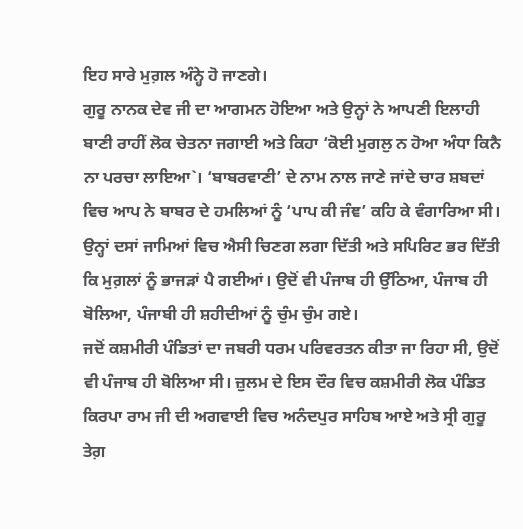ਇਹ ਸਾਰੇ ਮੁਗ਼ਲ ਅੰਨ੍ਹੇ ਹੋ ਜਾਣਗੇ।
ਗੁਰੂ ਨਾਨਕ ਦੇਵ ਜੀ ਦਾ ਆਗਮਨ ਹੋਇਆ ਅਤੇ ਉਨ੍ਹਾਂ ਨੇ ਆਪਣੀ ਇਲਾਹੀ ਬਾਣੀ ਰਾਹੀਂ ਲੋਕ ਚੇਤਨਾ ਜਗਾਈ ਅਤੇ ਕਿਹਾ ‘ਕੋਈ ਮੁਗਲੁ ਨ ਹੋਆ ਅੰਧਾ ਕਿਨੈ ਨਾ ਪਰਚਾ ਲਾਇਆ`। ‘ਬਾਬਰਵਾਣੀ’ ਦੇ ਨਾਮ ਨਾਲ ਜਾਣੇ ਜਾਂਦੇ ਚਾਰ ਸ਼ਬਦਾਂ ਵਿਚ ਆਪ ਨੇ ਬਾਬਰ ਦੇ ਹਮਲਿਆਂ ਨੂੰ ‘ਪਾਪ ਕੀ ਜੰਞ’ ਕਹਿ ਕੇ ਵੰਗਾਰਿਆ ਸੀ। ਉਨ੍ਹਾਂ ਦਸਾਂ ਜਾਮਿਆਂ ਵਿਚ ਐਸੀ ਚਿਣਗ ਲਗਾ ਦਿੱਤੀ ਅਤੇ ਸਪਿਰਿਟ ਭਰ ਦਿੱਤੀ ਕਿ ਮੁਗ਼ਲਾਂ ਨੂੰ ਭਾਜੜਾਂ ਪੈ ਗਈਆਂ। ਉਦੋਂ ਵੀ ਪੰਜਾਬ ਹੀ ਉੱਠਿਆ, ਪੰਜਾਬ ਹੀ ਬੋਲਿਆ, ਪੰਜਾਬੀ ਹੀ ਸ਼ਹੀਦੀਆਂ ਨੂੰ ਚੁੰਮ ਚੁੰਮ ਗਏ।
ਜਦੋਂ ਕਸ਼ਮੀਰੀ ਪੰਡਿਤਾਂ ਦਾ ਜਬਰੀ ਧਰਮ ਪਰਿਵਰਤਨ ਕੀਤਾ ਜਾ ਰਿਹਾ ਸੀ, ਉਦੋਂ ਵੀ ਪੰਜਾਬ ਹੀ ਬੋਲਿਆ ਸੀ। ਜ਼ੁਲਮ ਦੇ ਇਸ ਦੌਰ ਵਿਚ ਕਸ਼ਮੀਰੀ ਲੋਕ ਪੰਡਿਤ ਕਿਰਪਾ ਰਾਮ ਜੀ ਦੀ ਅਗਵਾਈ ਵਿਚ ਅਨੰਦਪੁਰ ਸਾਹਿਬ ਆਏ ਅਤੇ ਸ੍ਰੀ ਗੁਰੂ ਤੇਗ਼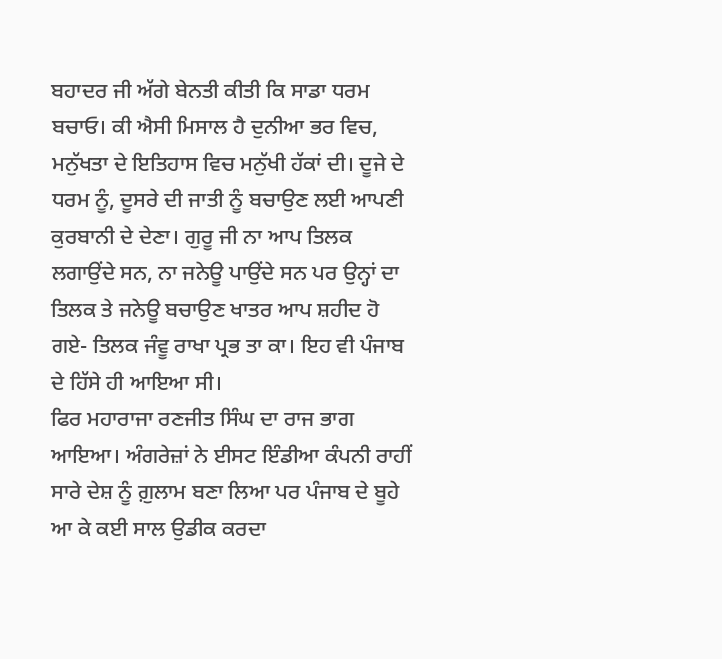ਬਹਾਦਰ ਜੀ ਅੱਗੇ ਬੇਨਤੀ ਕੀਤੀ ਕਿ ਸਾਡਾ ਧਰਮ ਬਚਾਓ। ਕੀ ਐਸੀ ਮਿਸਾਲ ਹੈ ਦੁਨੀਆ ਭਰ ਵਿਚ, ਮਨੁੱਖਤਾ ਦੇ ਇਤਿਹਾਸ ਵਿਚ ਮਨੁੱਖੀ ਹੱਕਾਂ ਦੀ। ਦੂਜੇ ਦੇ ਧਰਮ ਨੂੰ, ਦੂਸਰੇ ਦੀ ਜਾਤੀ ਨੂੰ ਬਚਾਉਣ ਲਈ ਆਪਣੀ ਕੁਰਬਾਨੀ ਦੇ ਦੇਣਾ। ਗੁਰੂ ਜੀ ਨਾ ਆਪ ਤਿਲਕ ਲਗਾਉਂਦੇ ਸਨ, ਨਾ ਜਨੇਊ ਪਾਉਂਦੇ ਸਨ ਪਰ ਉਨ੍ਹਾਂ ਦਾ ਤਿਲਕ ਤੇ ਜਨੇਊ ਬਚਾਉਣ ਖਾਤਰ ਆਪ ਸ਼ਹੀਦ ਹੋ ਗਏ- ਤਿਲਕ ਜੰਵੂ ਰਾਖਾ ਪ੍ਰਭ ਤਾ ਕਾ। ਇਹ ਵੀ ਪੰਜਾਬ ਦੇ ਹਿੱਸੇ ਹੀ ਆਇਆ ਸੀ।
ਫਿਰ ਮਹਾਰਾਜਾ ਰਣਜੀਤ ਸਿੰਘ ਦਾ ਰਾਜ ਭਾਗ ਆਇਆ। ਅੰਗਰੇਜ਼ਾਂ ਨੇ ਈਸਟ ਇੰਡੀਆ ਕੰਪਨੀ ਰਾਹੀਂ ਸਾਰੇ ਦੇਸ਼ ਨੂੰ ਗ਼ੁਲਾਮ ਬਣਾ ਲਿਆ ਪਰ ਪੰਜਾਬ ਦੇ ਬੂਹੇ ਆ ਕੇ ਕਈ ਸਾਲ ਉਡੀਕ ਕਰਦਾ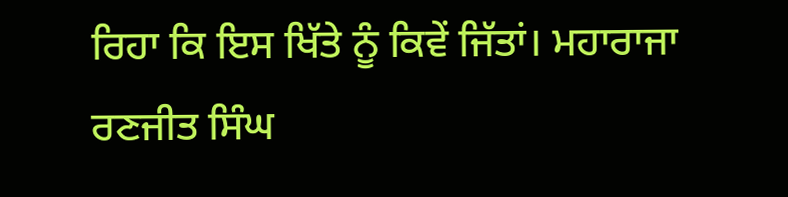ਰਿਹਾ ਕਿ ਇਸ ਖਿੱਤੇ ਨੂੰ ਕਿਵੇਂ ਜਿੱਤਾਂ। ਮਹਾਰਾਜਾ ਰਣਜੀਤ ਸਿੰਘ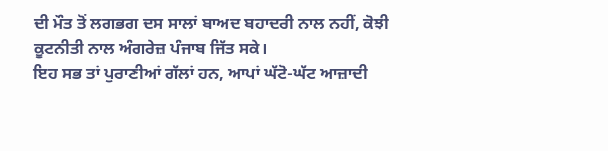ਦੀ ਮੌਤ ਤੋਂ ਲਗਭਗ ਦਸ ਸਾਲਾਂ ਬਾਅਦ ਬਹਾਦਰੀ ਨਾਲ ਨਹੀਂ, ਕੋਝੀ ਕੂਟਨੀਤੀ ਨਾਲ ਅੰਗਰੇਜ਼ ਪੰਜਾਬ ਜਿੱਤ ਸਕੇ।
ਇਹ ਸਭ ਤਾਂ ਪੁਰਾਣੀਆਂ ਗੱਲਾਂ ਹਨ, ਆਪਾਂ ਘੱਟੋ-ਘੱਟ ਆਜ਼ਾਦੀ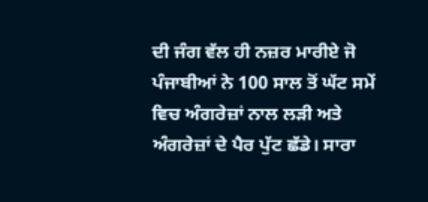ਦੀ ਜੰਗ ਵੱਲ ਹੀ ਨਜ਼ਰ ਮਾਰੀਏ ਜੋ ਪੰਜਾਬੀਆਂ ਨੇ 100 ਸਾਲ ਤੋਂ ਘੱਟ ਸਮੇਂ ਵਿਚ ਅੰਗਰੇਜ਼ਾਂ ਨਾਲ ਲੜੀ ਅਤੇ ਅੰਗਰੇਜ਼ਾਂ ਦੇ ਪੈਰ ਪੁੱਟ ਛੱਡੇ। ਸਾਰਾ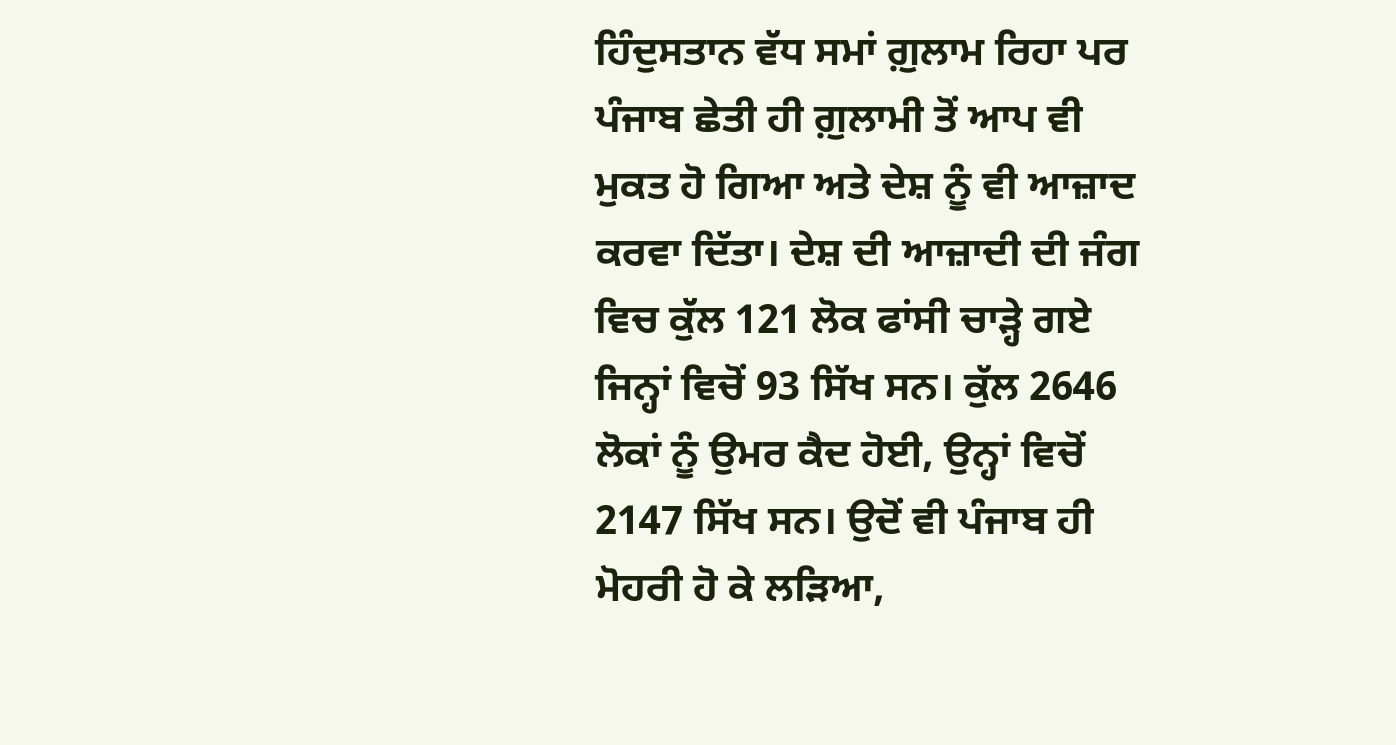ਹਿੰਦੁਸਤਾਨ ਵੱਧ ਸਮਾਂ ਗ਼ੁਲਾਮ ਰਿਹਾ ਪਰ ਪੰਜਾਬ ਛੇਤੀ ਹੀ ਗ਼ੁਲਾਮੀ ਤੋਂ ਆਪ ਵੀ ਮੁਕਤ ਹੋ ਗਿਆ ਅਤੇ ਦੇਸ਼ ਨੂੰ ਵੀ ਆਜ਼ਾਦ ਕਰਵਾ ਦਿੱਤਾ। ਦੇਸ਼ ਦੀ ਆਜ਼ਾਦੀ ਦੀ ਜੰਗ ਵਿਚ ਕੁੱਲ 121 ਲੋਕ ਫਾਂਸੀ ਚਾੜ੍ਹੇ ਗਏ ਜਿਨ੍ਹਾਂ ਵਿਚੋਂ 93 ਸਿੱਖ ਸਨ। ਕੁੱਲ 2646 ਲੋਕਾਂ ਨੂੰ ਉਮਰ ਕੈਦ ਹੋਈ, ਉਨ੍ਹਾਂ ਵਿਚੋਂ 2147 ਸਿੱਖ ਸਨ। ਉਦੋਂ ਵੀ ਪੰਜਾਬ ਹੀ ਮੋਹਰੀ ਹੋ ਕੇ ਲੜਿਆ,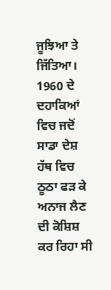ਜੂਝਿਆ ਤੇ ਜਿੱਤਿਆ।
1960 ਦੇ ਦਹਾਕਿਆਂ ਵਿਚ ਜਦੋਂ ਸਾਡਾ ਦੇਸ਼ ਹੱਥ ਵਿਚ ਠੂਠਾ ਫੜ ਕੇ ਅਨਾਜ ਲੈਣ ਦੀ ਕੋਸ਼ਿਸ਼ ਕਰ ਰਿਹਾ ਸੀ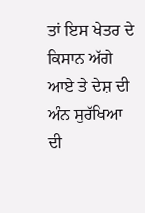ਤਾਂ ਇਸ ਖੇਤਰ ਦੇ ਕਿਸਾਨ ਅੱਗੇ ਆਏ ਤੇ ਦੇਸ਼ ਦੀ ਅੰਨ ਸੁਰੱਖਿਆ ਦੀ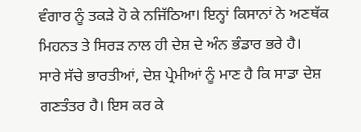ਵੰਗਾਰ ਨੂੰ ਤਕੜੇ ਹੋ ਕੇ ਨਜਿੱਠਿਆ। ਇਨ੍ਹਾਂ ਕਿਸਾਨਾਂ ਨੇ ਅਣਥੱਕ ਮਿਹਨਤ ਤੇ ਸਿਰੜ ਨਾਲ ਹੀ ਦੇਸ਼ ਦੇ ਅੰਨ ਭੰਡਾਰ ਭਰੇ ਹੈ।
ਸਾਰੇ ਸੱਚੇ ਭਾਰਤੀਆਂ, ਦੇਸ਼ ਪ੍ਰੇਮੀਆਂ ਨੂੰ ਮਾਣ ਹੈ ਕਿ ਸਾਡਾ ਦੇਸ਼ ਗਣਤੰਤਰ ਹੈ। ਇਸ ਕਰ ਕੇ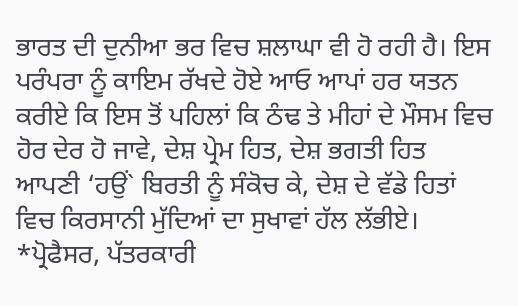ਭਾਰਤ ਦੀ ਦੁਨੀਆ ਭਰ ਵਿਚ ਸ਼ਲਾਘਾ ਵੀ ਹੋ ਰਹੀ ਹੈ। ਇਸ ਪਰੰਪਰਾ ਨੂੰ ਕਾਇਮ ਰੱਖਦੇ ਹੋਏ ਆਓ ਆਪਾਂ ਹਰ ਯਤਨ ਕਰੀਏ ਕਿ ਇਸ ਤੋਂ ਪਹਿਲਾਂ ਕਿ ਠੰਢ ਤੇ ਮੀਹਾਂ ਦੇ ਮੌਸਮ ਵਿਚ ਹੋਰ ਦੇਰ ਹੋ ਜਾਵੇ, ਦੇਸ਼ ਪ੍ਰੇਮ ਹਿਤ, ਦੇਸ਼ ਭਗਤੀ ਹਿਤ ਆਪਣੀ ‘ਹਉਂ` ਬਿਰਤੀ ਨੂੰ ਸੰਕੋਚ ਕੇ, ਦੇਸ਼ ਦੇ ਵੱਡੇ ਹਿਤਾਂ ਵਿਚ ਕਿਰਸਾਨੀ ਮੁੱਦਿਆਂ ਦਾ ਸੁਖਾਵਾਂ ਹੱਲ ਲੱਭੀਏ।
*ਪ੍ਰੋਫੈਸਰ, ਪੱਤਰਕਾਰੀ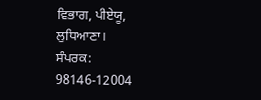ਵਿਭਾਗ, ਪੀਏਯੂ, ਲੁਧਿਆਣਾ।
ਸੰਪਰਕ: 98146-12004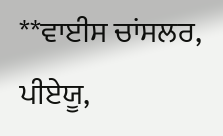**ਵਾਈਸ ਚਾਂਸਲਰ, ਪੀਏਯੂ,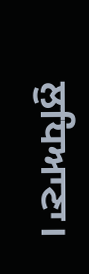ਲੁਧਿਆਣਾ।